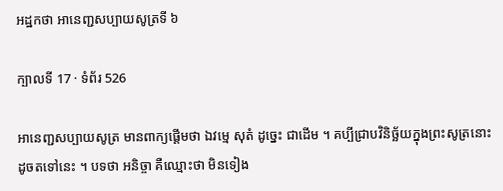អដ្ឋកថា អានេញ្ជសប្បាយសូត្រទី ៦

ក្បាលទី 17 · ទំព័រ 526

អានេញ្ជសប្បាយសូត្រ មានពាក្យផ្តើមថា ឯវម្មេ សុតំ ដូច្នេះ ជាដើម ។ គប្បីជ្រាបវិនិច្ឆ័យក្នុងព្រះសូត្រនោះដូចតទៅនេះ ។ បទថា អនិច្ចា គឺឈ្មោះថា មិនទៀង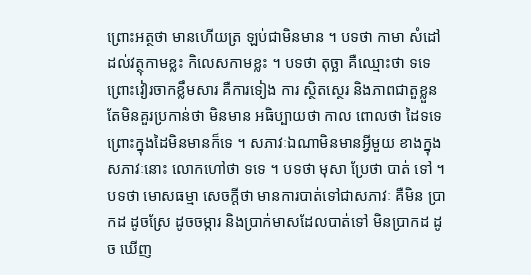ព្រោះអត្ថថា មានហើយត្រ ឡប់ជាមិនមាន ។ បទថា កាមា សំដៅដល់វត្ថុកាមខ្លះ កិលេសកាមខ្លះ ។ បទថា តុច្ឆា គឺឈ្មោះថា ទទេ ព្រោះវៀរចាកខ្លឹមសារ គឺការទៀង ការ ស្ថិតស្ថេរ និងភាពជាតួខ្លួន តែមិនគួរប្រកាន់ថា មិនមាន អធិប្បាយថា កាល ពោលថា ដៃទទេ ព្រោះក្នុងដៃមិនមានក៏ទេ ។ សភាវៈឯណាមិនមានអ្វីមួយ ខាងក្នុង សភាវៈនោះ លោកហៅថា ទទេ ។ បទថា មុសា ប្រែថា បាត់ ទៅ ។ បទថា មោសធម្មា សេចក្តីថា មានការបាត់ទៅជាសភាវៈ គឺមិន ប្រាកដ ដូចស្រែ ដូចចម្ការ និងប្រាក់មាសដែលបាត់ទៅ មិនប្រាកដ ដូច ឃើញ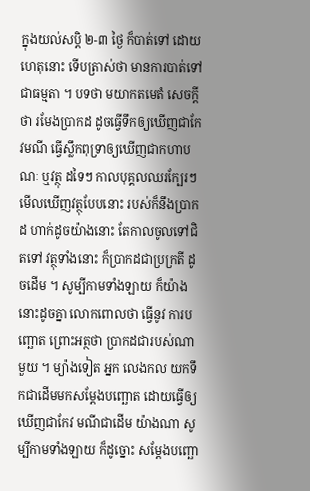ក្នុងយល់សប្តិ ២-៣ ថ្ងៃ ក៏បាត់ទៅ ដោយហេតុនោះ ទើបត្រាស់ថា មានការបាត់ទៅជាធម្មតា ។ បទថា មយាកតមេតំ សេចក្តីថា រមែងប្រាកដ ដូចធ្វើទឹកឲ្យឃើញជាកែវមណី ធ្វើស្លឹកពុទ្រាឲ្យឃើញជាកហាបណៈ ឬវត្ថុ ដទៃៗ កាលបុគ្គលឈរក្បែរៗ មើលឃើញវត្ថុបែបនោះ របស់ក៏នឹងប្រាកដ ហាក់ដូចយ៉ាងនោះ តែកាលចូលទៅជិតទៅ វត្ថុទាំងនោះ ក៏ប្រាកដជាប្រក្រតី ដូចដើម ។ សូម្បីកាមទាំងឡាយ ក៏យ៉ាងនោះដូចគ្នា លោកពោលថា ធ្វើនូវ ការបញ្ឆោត ព្រោះអត្ថថា ប្រាកដជារបស់ណាមួយ ។ ម្យ៉ាងទៀត អ្នក លេងកល យកទឹកជាដើមមកសម្តែងបញ្ឆោត ដោយធ្វើឲ្យឃើញជាកែវ មណីជាដើម យ៉ាងណា សូម្បីកាមទាំងឡាយ ក៏ដូច្នោះ សម្តែងបញ្ឆោ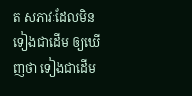ត សភាវៈដែលមិនទៀងជាដើម ឲ្យឃើញថា ទៀងជាដើម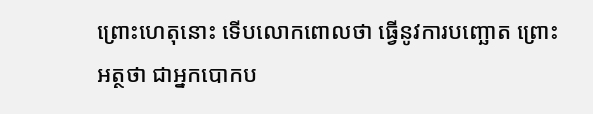ព្រោះហេតុនោះ ទើបលោកពោលថា ធ្វើនូវការបញ្ឆោត ព្រោះអត្ថថា ជាអ្នកបោកប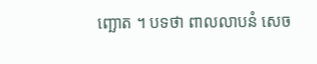ញ្ឆោត ។ បទថា ពាលលាបនំ សេច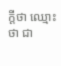ក្តីថា ឈ្មោះថា ជា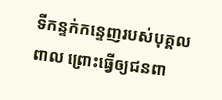ទីកន្ទក់កន្ទេញរបស់បុគ្គល ពាល ព្រោះធ្វើឲ្យជនពា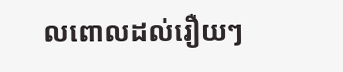លពោលដល់រឿយៗ